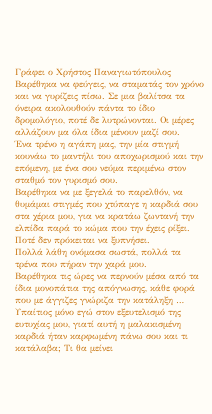Γράφει ο Χρήστος Παναγιωτόπουλος
Βαρέθηκα να φεύγεις, να σταματάς τον χρόνο και να γυρίζεις πίσω. Σε μια βαλίτσα τα όνειρα ακολουθούν πάντα το ίδιο δρομολόγιο, ποτέ δε λυτρώνονται. Οι μέρες αλλάζουν μα όλα ίδια μένουν μαζί σου.
Ένα τρένο η αγάπη μας, την μία στιγμή κουνάω το μαντήλι του αποχωρισμού και την επόμενη, με ένα σου νεύμα περιμένω στον σταθμό τον γυρισμό σου.
Βαρέθηκα να με ξεγελά το παρελθόν, να θυμάμαι στιγμές που χτύπαγε η καρδιά σου στα χέρια μου, για να κρατάω ζωντανή την ελπίδα παρά το κώμα που την έχεις ρίξει.
Ποτέ δεν πρόκειται να ξυπνήσει.
Πολλά λάθη ονόμασα σωστά, πολλά τα τρένα που πήραν την χαρά μου.
Βαρέθηκα τις ώρες να περνούν μέσα από τα ίδια μονοπάτια της απόγνωσης, κάθε φορά που με άγγιζες γνώριζα την κατάληξη … Υπαίτιος μόνο εγώ στον εξευτελισμό της ευτυχίας μου, γιατί αυτή η μαλακισμένη καρδιά ήταν καρφωμένη πάνω σου και τι κατάλαβα; Τι θα μείνει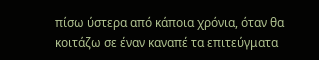πίσω ύστερα από κάποια χρόνια, όταν θα κοιτάζω σε έναν καναπέ τα επιτεύγματα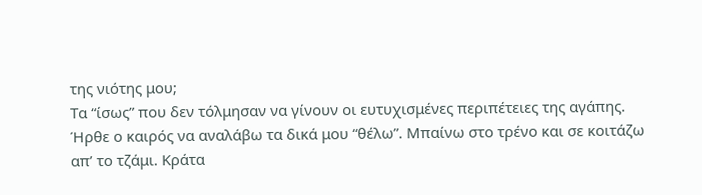της νιότης μου;
Τα “ίσως” που δεν τόλμησαν να γίνουν οι ευτυχισμένες περιπέτειες της αγάπης.
Ήρθε ο καιρός να αναλάβω τα δικά μου “θέλω”. Μπαίνω στο τρένο και σε κοιτάζω απ’ το τζάμι. Κράτα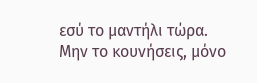εσύ το μαντήλι τώρα. Μην το κουνήσεις, μόνο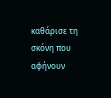καθάρισε τη σκόνη που αφήνουν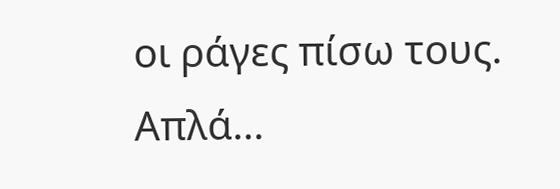οι ράγες πίσω τους.
Απλά…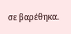σε βαρέθηκα.